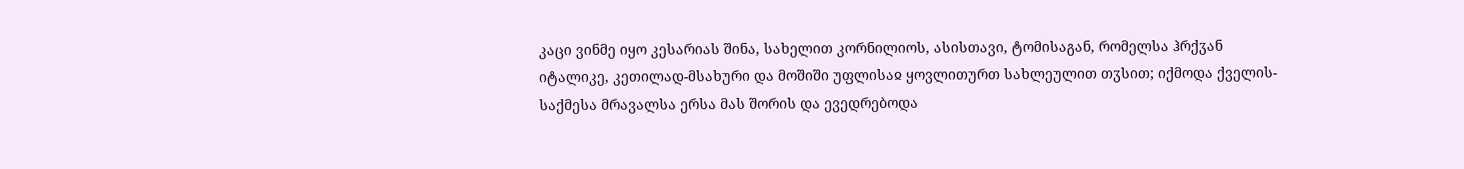კაცი ვინმე იყო კესარიას შინა, სახელით კორნილიოს, ასისთავი, ტომისაგან, რომელსა ჰრქჳან იტალიკე, კეთილად-მსახური და მოშიში უფლისაჲ ყოვლითურთ სახლეულით თჳსით; იქმოდა ქველის-საქმესა მრავალსა ერსა მას შორის და ევედრებოდა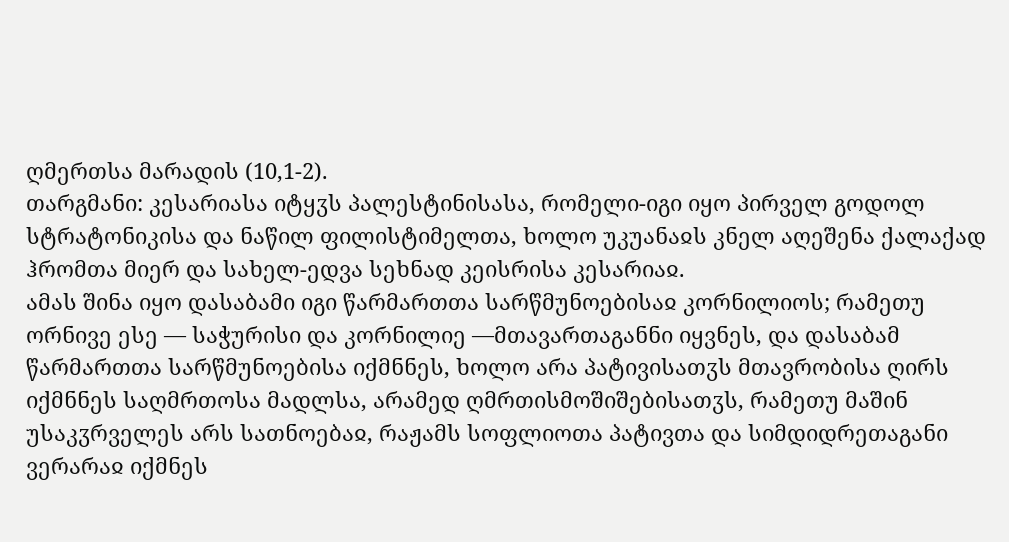ღმერთსა მარადის (10,1-2).
თარგმანი: კესარიასა იტყჳს პალესტინისასა, რომელი-იგი იყო პირველ გოდოლ სტრატონიკისა და ნაწილ ფილისტიმელთა, ხოლო უკუანაჲს კნელ აღეშენა ქალაქად ჰრომთა მიერ და სახელ-ედვა სეხნად კეისრისა კესარიაჲ.
ამას შინა იყო დასაბამი იგი წარმართთა სარწმუნოებისაჲ კორნილიოს; რამეთუ ორნივე ესე — საჭურისი და კორნილიე —მთავართაგანნი იყვნეს, და დასაბამ წარმართთა სარწმუნოებისა იქმნნეს, ხოლო არა პატივისათჳს მთავრობისა ღირს იქმნნეს საღმრთოსა მადლსა, არამედ ღმრთისმოშიშებისათჳს, რამეთუ მაშინ უსაკჳრველეს არს სათნოებაჲ, რაჟამს სოფლიოთა პატივთა და სიმდიდრეთაგანი ვერარაჲ იქმნეს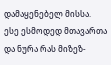დამაყენებელ მისსა. ესე ესმოდედ მთავართა და ნურა რას მიზეზ-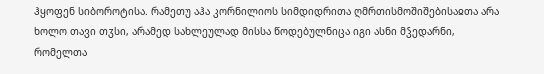ჰყოფენ სიბოროტისა. რამეთუ აჰა კორნილიოს სიმდიდრითა ღმრთისმოშიშებისაჲთა არა ხოლო თავი თჳსი, არამედ სახლეულად მისსა წოდებულნიცა იგი ასნი მჴედარნი, რომელთა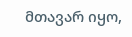მთავარ იყო,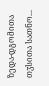ზედა-დგომითა თჳსითა სათნო...